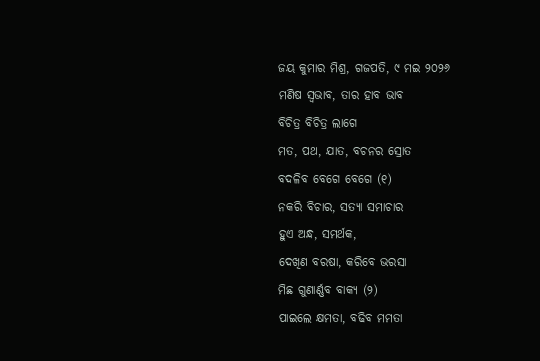ଜୟ କୁମାର ମିଶ୍ର, ଗଜପତି, ୯ ମଇ ୨୦୨୬
ମଣିଷ ସ୍ୱଭାବ, ତାର ହାବ ଭାବ
ବିଚିତ୍ର ବିଚିତ୍ର ଲାଗେ
ମତ, ପଥ, ଯାତ, ବଚନର ସ୍ରୋତ
ବଦଳିବ ବେଗେ ବେଗେ (୧)
ନକରି ବିଚାର, ସତ୍ୟା ସମାଚାର
ହୁଏ ଅନ୍ଧ, ସମର୍ଥକ,
ଦେଖିଣ ବରଷା, କରିବେ ଭରସା
ମିଛ ଗୁଣାର୍ଣ୍ଣବ ବାକ୍ୟ (୨)
ପାଇଲେ କ୍ଷମତା, ବଢିବ ମମତା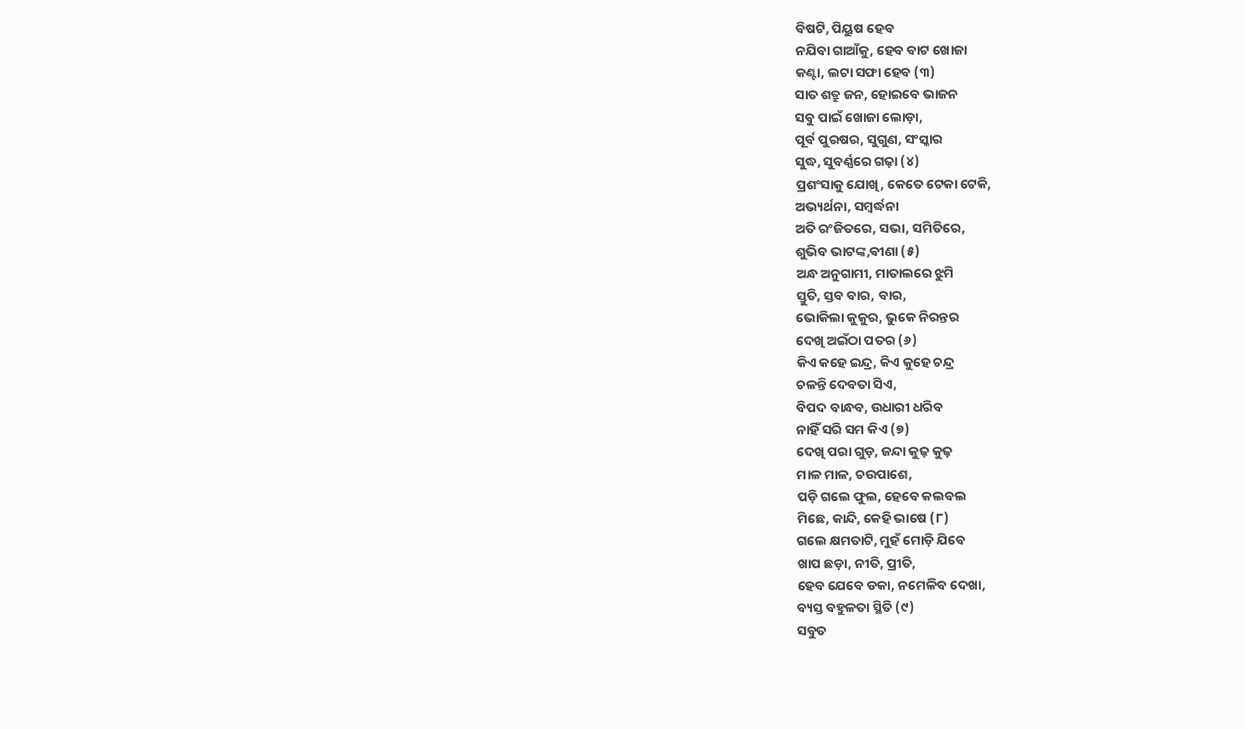ବିଷଟି, ପିୟୁଷ ହେବ
ନଯିବା ଗାଆଁକୁ, ହେବ ବାଟ ଖୋଜା
କଣ୍ଟା, ଲଟା ସଫା ହେବ (୩)
ସାତ ଶତ୍ରୁ ଜନ, ହୋଇବେ ଭାଜନ
ସବୁ ପାଇଁ ଖୋଜା ଲୋଡ଼ା,
ପୂର୍ବ ପୁରଷର, ସୁଗୁଣ, ସଂସ୍କାର
ସୁଦ୍ଧ, ସୁବର୍ଣ୍ଣରେ ଗଢ଼ା (୪)
ପ୍ରଶଂସାକୁ ଯୋଖି, କେତେ ଟେକା ଟେକି,
ଅଭ୍ୟର୍ଥନା, ସମ୍ବର୍ଦ୍ଧନା
ଅତି ରଂଜିତରେ, ସଭା, ସମିତିରେ,
ଶୁଭିବ ଭାଟଙ୍କ,ଵୀଣା (୫)
ଅନ୍ଧ ଅନୁଗାମୀ, ମାତାଲରେ ଝୁମି
ସ୍ତୁତି, ସ୍ତବ ବାର, ବାର,
ଭୋକିଲା କୁକୁର, ଭୁକେ ନିରନ୍ତର
ଦେଖି ଅଇଁଠା ପତର (୬)
କିଏ କହେ ଇନ୍ଦ୍ର, କିଏ କୁହେ ଚନ୍ଦ୍ର
ଚଳନ୍ତି ଦେବତା ସିଏ,
ବିପଦ ବାନ୍ଧବ, ଉଧାରୀ ଧରିବ
ନାହିଁ ସରି ସମ କିଏ (୭)
ଦେଖି ପରା ଗୁଡ଼, ଜନ୍ଦା କୁଢ଼ କୁଢ଼
ମାଳ ମାଳ, ଚଉପାଶେ,
ପଡ଼ି ଗଲେ ଫୁଲ, ହେବେ କଲବଲ
ମିଛେ, କାନ୍ଦି, କେହି ଭାଷେ (୮)
ଗଲେ କ୍ଷମତାଟି, ମୁହଁ ମୋଡ଼ି ଯିବେ
ଖାପ ଛଡ଼ା, ନୀତି, ପ୍ରୀତି,
ହେବ ଯେବେ ଡକା, ନମେଳିବ ଦେଖା,
ବ୍ୟସ୍ତ ବହୁଳତା ସ୍ଥିତି (୯)
ସବୁତ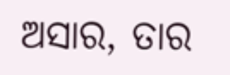ଅସାର, ତାର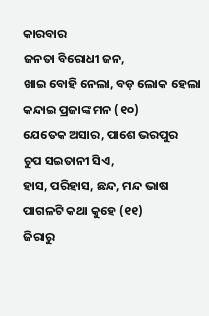କାରବାର
ଜନତା ବିରୋଧୀ ଜନ,
ଖାଇ ବୋହି ନେଲା, ବଡ଼ ଲୋକ ହେଲା
କନ୍ଦାଇ ପ୍ରଜାଙ୍କ ମନ (୧୦)
ଯେତେକ ଅସାର, ପାଶେ ଭରପୁର
ଚୁପ ସଇତାନୀ ସିଏ,
ହାସ, ପରିହାସ, ଛନ୍ଦ, ମନ୍ଦ ଭାଷ
ପାଗଳଟି କଥା କୁହେ (୧୧)
ଜିରାରୁ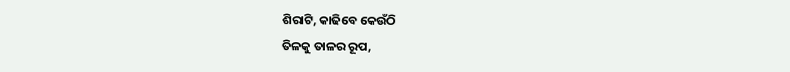ଶିରାଟି, କାଢିବେ କେଉଁଠି
ତିଳକୁ ତାଳର ରୂପ,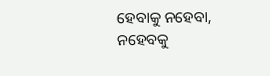ହେବାକୁ ନହେବା, ନହେବକୁ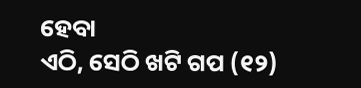ହେବା
ଏଠି, ସେଠି ଖଟି ଗପ (୧୨)